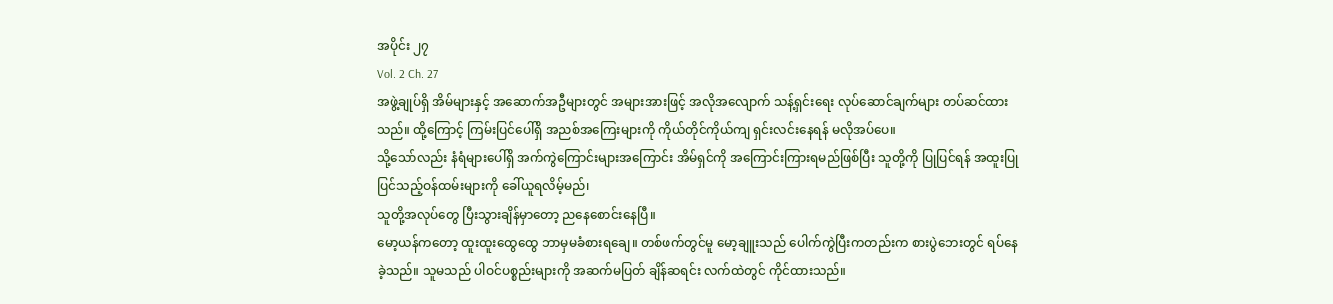အပိုင်း ၂၇
Vol. 2 Ch. 27
အဖွဲ့ချုပ်ရှိ အိမ်များနှင့် အဆောက်အဦများတွင် အများအားဖြင့် အလိုအလျောက် သန့်ရှင်းရေး လုပ်ဆောင်ချက်များ တပ်ဆင်ထားသည်။ ထို့ကြောင့် ကြမ်းပြင်ပေါ်ရှိ အညစ်အကြေးများကို ကိုယ်တိုင်ကိုယ်ကျ ရှင်းလင်းနေရန် မလိုအပ်ပေ။
သို့သော်လည်း နံရံများပေါ်ရှိ အက်ကွဲကြောင်းများအကြောင်း အိမ်ရှင်ကို အကြောင်းကြားရမည်ဖြစ်ပြီး သူတို့ကို ပြုပြင်ရန် အထူးပြုပြင်သည့်ဝန်ထမ်းများကို ခေါ်ယူရလိမ့်မည်၊
သူတို့အလုပ်တွေ ပြီးသွားချိန်မှာတော့ ညနေစောင်းနေပြီ။
မော့ယန်ကတော့ ထူးထူးထွေထွေ ဘာမှမခံစားရချေ။ တစ်ဖက်တွင်မူ မော့ချူးသည် ပေါက်ကွဲပြီးကတည်းက စားပွဲဘေးတွင် ရပ်နေခဲ့သည်။ သူမသည် ပါဝင်ပစ္စည်းများကို အဆက်မပြတ် ချိန်ဆရင်း လက်ထဲတွင် ကိုင်ထားသည်။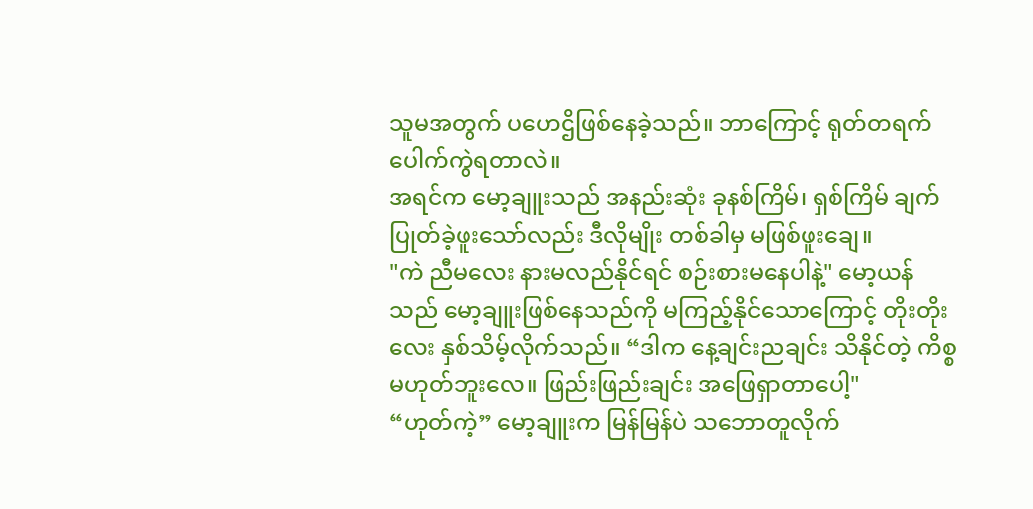သူမအတွက် ပဟေဌိဖြစ်နေခဲ့သည်။ ဘာကြောင့် ရုတ်တရက် ပေါက်ကွဲရတာလဲ။
အရင်က မော့ချူးသည် အနည်းဆုံး ခုနစ်ကြိမ်၊ ရှစ်ကြိမ် ချက်ပြုတ်ခဲ့ဖူးသော်လည်း ဒီလိုမျိုး တစ်ခါမှ မဖြစ်ဖူးချေ။
"ကဲ ညီမလေး နားမလည်နိုင်ရင် စဉ်းစားမနေပါနဲ့" မော့ယန်သည် မော့ချူးဖြစ်နေသည်ကို မကြည့်နိုင်သောကြောင့် တိုးတိုးလေး နှစ်သိမ့်လိုက်သည်။ “ဒါက နေ့ချင်းညချင်း သိနိုင်တဲ့ ကိစ္စ မဟုတ်ဘူးလေ။ ဖြည်းဖြည်းချင်း အဖြေရှာတာပေါ့"
“ဟုတ်ကဲ့” မော့ချူးက မြန်မြန်ပဲ သဘောတူလိုက်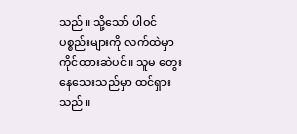သည်။ သို့သော် ပါဝင်ပစ္စည်းများကို လက်ထဲမှာ ကိုင်ထားဆဲပင်။ သူမ တွေးနေသေးသည်မှာ ထင်ရှားသည်။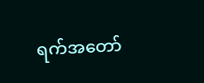ရက်အတော်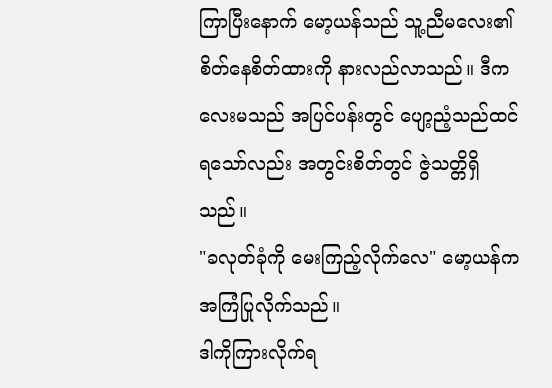ကြာပြီးနောက် မော့ယန်သည် သူ့ညီမလေး၏ စိတ်နေစိတ်ထားကို နားလည်လာသည်။ ဒီကလေးမသည် အပြင်ပန်းတွင် ပျော့ညံ့သည်ထင်ရသော်လည်း အတွင်းစိတ်တွင် ဇွဲသတ္တိရှိသည်။
"ခလုတ်ခုံကို မေးကြည့်လိုက်လေ" မော့ယန်က အကြံပြုလိုက်သည်။
ဒါကိုကြားလိုက်ရ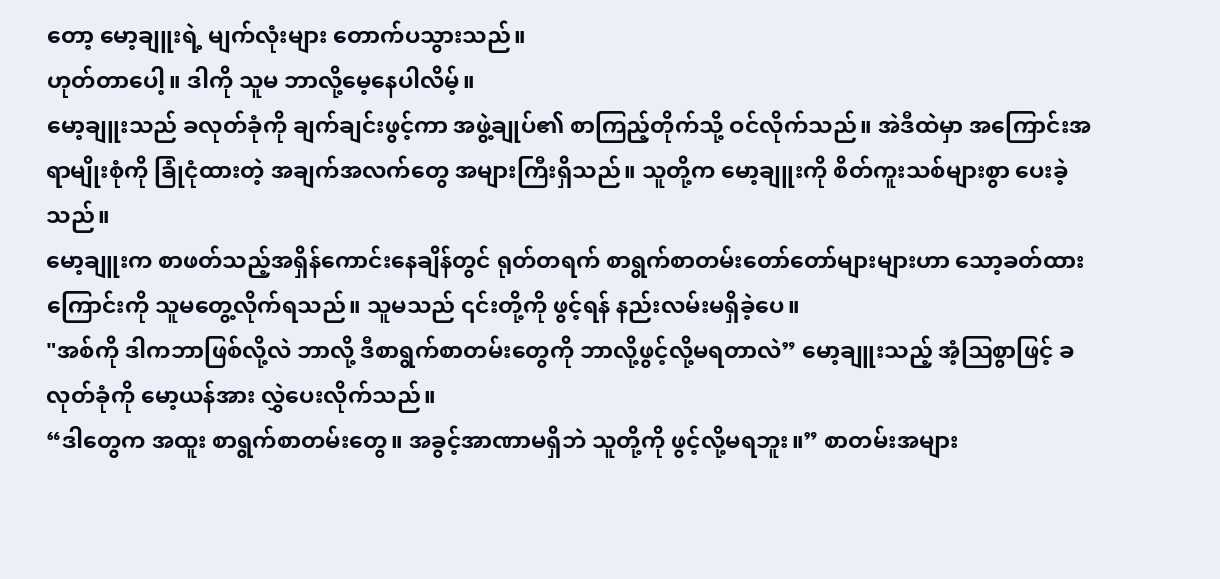တော့ မော့ချူးရဲ့ မျက်လုံးများ တောက်ပသွားသည်။
ဟုတ်တာပေါ့။ ဒါကို သူမ ဘာလို့မေ့နေပါလိမ့်။
မော့ချူးသည် ခလုတ်ခုံကို ချက်ချင်းဖွင့်ကာ အဖွဲ့ချုပ်၏ စာကြည့်တိုက်သို့ ဝင်လိုက်သည်။ အဲဒီထဲမှာ အကြောင်းအရာမျိုးစုံကို ခြုံငုံထားတဲ့ အချက်အလက်တွေ အများကြီးရှိသည်။ သူတို့က မော့ချူးကို စိတ်ကူးသစ်များစွာ ပေးခဲ့သည်။
မော့ချူးက စာဖတ်သည့်အရှိန်ကောင်းနေချိန်တွင် ရုတ်တရက် စာရွက်စာတမ်းတော်တော်များများဟာ သော့ခတ်ထားကြောင်းကို သူမတွေ့လိုက်ရသည်။ သူမသည် ၎င်းတို့ကို ဖွင့်ရန် နည်းလမ်းမရှိခဲ့ပေ။
"အစ်ကို ဒါကဘာဖြစ်လို့လဲ ဘာလို့ ဒီစာရွက်စာတမ်းတွေကို ဘာလို့ဖွင့်လို့မရတာလဲ” မော့ချူးသည့် အံ့ဩစွာဖြင့် ခလုတ်ခုံကို မော့ယန်အား လွှဲပေးလိုက်သည်။
“ဒါတွေက အထူး စာရွက်စာတမ်းတွေ။ အခွင့်အာဏာမရှိဘဲ သူတို့ကို ဖွင့်လို့မရဘူး။” စာတမ်းအများ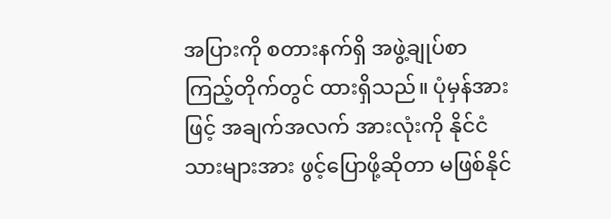အပြားကို စတားနက်ရှိ အဖွဲ့ချုပ်စာကြည့်တိုက်တွင် ထားရှိသည်။ ပုံမှန်အားဖြင့် အချက်အလက် အားလုံးကို နိုင်ငံသားများအား ဖွင့်ပြောဖို့ဆိုတာ မဖြစ်နိုင်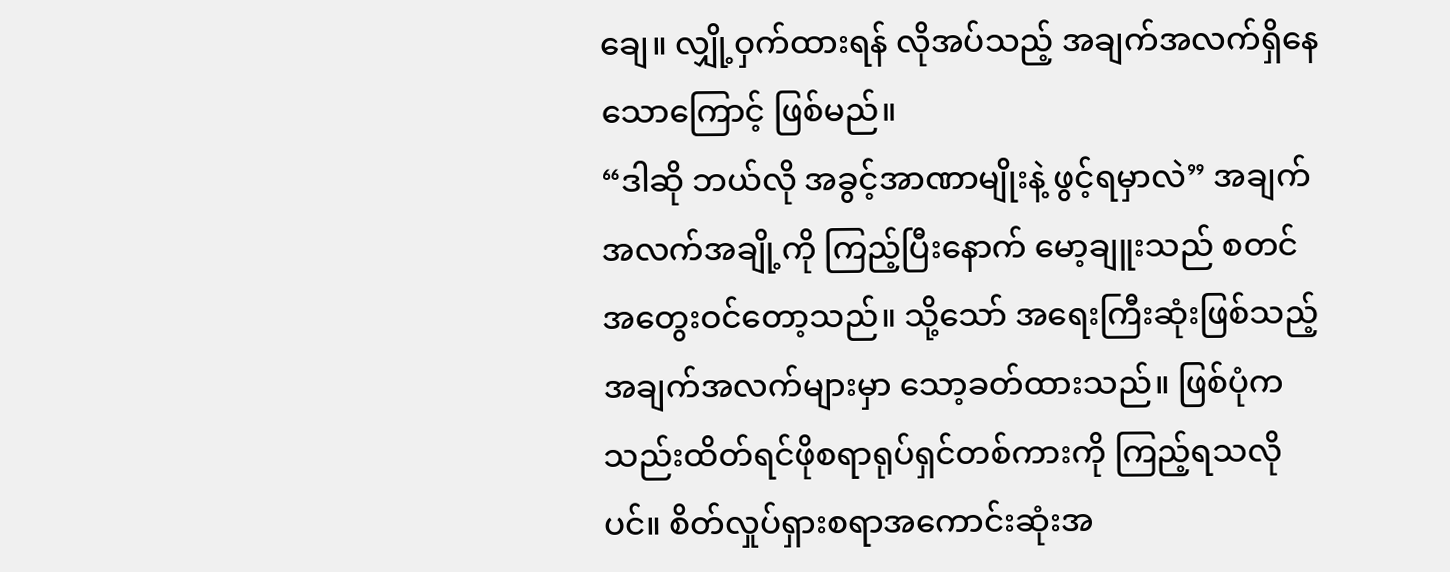ချေ။ လျှို့ဝှက်ထားရန် လိုအပ်သည့် အချက်အလက်ရှိနေသောကြောင့် ဖြစ်မည်။
“ဒါဆို ဘယ်လို အခွင့်အာဏာမျိုးနဲ့ ဖွင့်ရမှာလဲ” အချက်အလက်အချို့ကို ကြည့်ပြီးနောက် မော့ချူးသည် စတင်အတွေးဝင်တော့သည်။ သို့သော် အရေးကြီးဆုံးဖြစ်သည့် အချက်အလက်များမှာ သော့ခတ်ထားသည်။ ဖြစ်ပုံက သည်းထိတ်ရင်ဖိုစရာရုပ်ရှင်တစ်ကားကို ကြည့်ရသလိုပင်။ စိတ်လှုပ်ရှားစရာအကောင်းဆုံးအ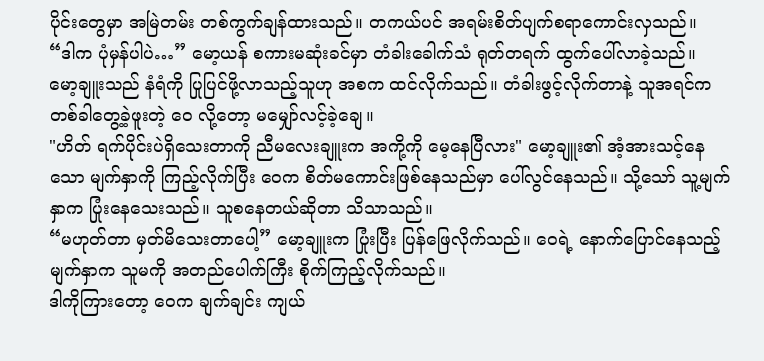ပိုင်းတွေမှာ အမြဲတမ်း တစ်ကွက်ချန်ထားသည်။ တကယ်ပင် အရမ်းစိတ်ပျက်စရာကောင်းလှသည်။
“ဒါက ပုံမှန်ပါပဲ…” မော့ယန် စကားမဆုံးခင်မှာ တံခါးခေါက်သံ ရုတ်တရက် ထွက်ပေါ်လာခဲ့သည်။
မော့ချူးသည် နံရံကို ပြုပြင်ဖို့လာသည့်သူဟု အစက ထင်လိုက်သည်။ တံခါးဖွင့်လိုက်တာနဲ့ သူအရင်က တစ်ခါတွေ့ခဲ့ဖူးတဲ့ ဝေ လို့တော့ မမျှော်လင့်ခဲ့ချေ။
"ဟိတ် ရက်ပိုင်းပဲရှိသေးတာကို ညီမလေးချူးက အကို့ကို မေ့နေပြီလား" မော့ချူး၏ အံ့အားသင့်နေသော မျက်နှာကို ကြည့်လိုက်ပြီး ဝေက စိတ်မကောင်းဖြစ်နေသည်မှာ ပေါ်လွင်နေသည်။ သို့သော် သူ့မျက်နှာက ပြုံးနေသေးသည်။ သူစနေတယ်ဆိုတာ သိသာသည်။
“မဟုတ်တာ မှတ်မိသေးတာပေါ့” မော့ချူးက ပြုံးပြီး ပြန်ဖြေလိုက်သည်။ ဝေရဲ့ နောက်ပြောင်နေသည့် မျက်နှာက သူမကို အတည်ပေါက်ကြီး စိုက်ကြည့်လိုက်သည်။
ဒါကိုကြားတော့ ဝေက ချက်ချင်း ကျယ်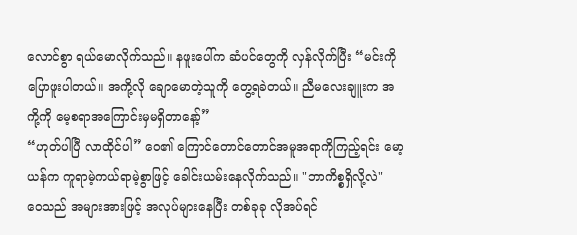လောင်စွာ ရယ်မောလိုက်သည်။ နဖူးပေါ်က ဆံပင်တွေကို လှန်လိုက်ပြီး “မင်းကို ပြောဖူးပါတယ်။ အကို့လို ချောမောတဲ့သူကို တွေ့ရခဲတယ်။ ညီမလေးချူးက အကို့ကို မေ့စရာအကြောင်းမှမရှိတာနော့်”
“ဟုတ်ပါပြီ လာထိုင်ပါ” ဝေ၏ ကြောင်တောင်တောင်အမူအရာကိုကြည့်ရင်း မော့ယန်က ကူရာမဲ့ကယ်ရာမဲ့စွာဖြင့် ခေါင်းယမ်းနေလိုက်သည်။ "ဘာကိစ္စရှိလို့လဲ"
ဝေသည် အများအားဖြင့် အလုပ်များနေပြီး တစ်ခုခု လိုအပ်ရင်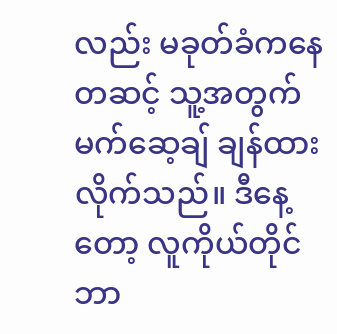လည်း မခုတ်ခံကနေတဆင့် သူ့အတွက် မက်ဆေ့ချ် ချန်ထားလိုက်သည်။ ဒီနေ့တော့ လူကိုယ်တိုင် ဘာ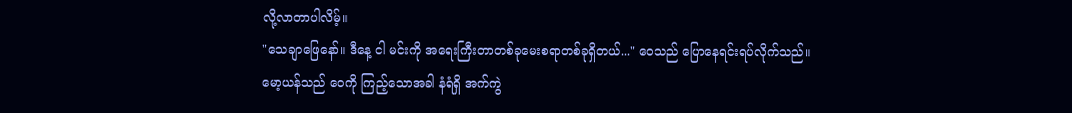လို့လာတာပါလိမ့်။
"သေချာဖြေနော်။ ဒီနေ့ ငါ မင်းကို အရေးကြီးတာတစ်ခုမေးစရာတစ်ခုရှိတယ်..." ဝေသည် ပြောနေရင်းရပ်လိုက်သည်။
မော့ယန်သည် ဝေကို ကြည့်သောအခါ နံရံရှိ အက်ကွဲ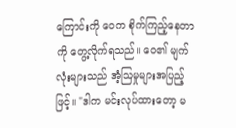ကြောင်းကို ဝေက စိုက်ကြည့်နေတာကို တွေ့လိုက်ရသည်။ ဝေ၏ မျက်လုံးများသည် အံ့ဩမှုများအပြည့်ဖြင့်။ "ဒါက မင်းလုပ်ထားတော့ မ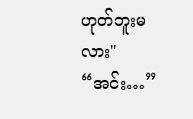ဟုတ်ဘူးမလား"
“အင်း…”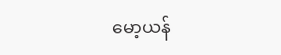မော့ယန်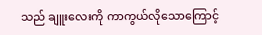သည် ချူးလေးကို ကာကွယ်လိုသောကြောင့်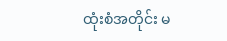ထုံးစံအတိုင်း မ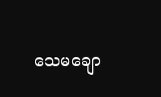သေမချော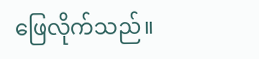ဖြေလိုက်သည်။